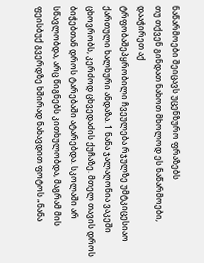ნაწარმოები შეიცავს უცენზურო ფრაზებს
თუ თქვენ გინდათ ნახოთ მხოლოდ ეს ნაწარმოები, დააჭირეთ აქ
ტრფობაშეპყრობილი ჩვეულება რჯულზე უმტკიცესიაო ქართული ხალხური ანდაზა. 1 ნანა ჯალაღონია ვაკეში ცხოვრობს, კერძოდ ცხვედაძის ქუჩაზე. მთელ თავის დროს ბიჭებთან დროს ტარებაში ატარებდა. სკოლაში არ სწავლობდა, არც წიგნებს კითხულობდა, მაგრამ მის ფეისბუქ გვერდზე ხშირად ნახავდით ფოტოს „ნანა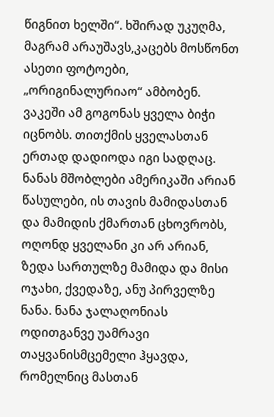წიგნით ხელში“. ხშირად უკუღმა, მაგრამ არაუშავს,კაცებს მოსწონთ ასეთი ფოტოები, „ორიგინალურიაო“ ამბობენ. ვაკეში ამ გოგონას ყველა ბიჭი იცნობს. თითქმის ყველასთან ერთად დადიოდა იგი სადღაც. ნანას მშობლები ამერიკაში არიან წასულები, ის თავის მამიდასთან და მამიდის ქმართან ცხოვრობს, ოღონდ ყველანი კი არ არიან, ზედა სართულზე მამიდა და მისი ოჯახი, ქვედაზე, ანუ პირველზე ნანა. ნანა ჯალაღონიას ოდითგანვე უამრავი თაყვანისმცემელი ჰყავდა, რომელნიც მასთან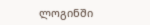ლოგინში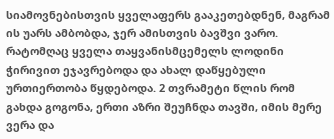სიამოვნებისთვის ყველაფერს გააკეთებდნენ, მაგრამ ის უარს ამბობდა, ჯერ ამისთვის ბავშვი ვარო. რატომღაც ყველა თაყვანისმცემელს ლოდინი ჭირივით ეჯავრებოდა და ახალ დაწყებული ურთიერთობა წყდებოდა. 2 თვრამეტი წლის რომ გახდა გოგონა, ერთი აზრი შეუჩნდა თავში, იმის მერე ვერა და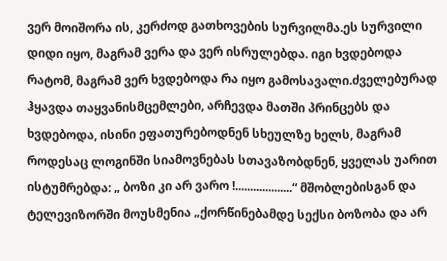ვერ მოიშორა ის, კერძოდ გათხოვების სურვილმა.ეს სურვილი დიდი იყო, მაგრამ ვერა და ვერ ისრულებდა. იგი ხვდებოდა რატომ, მაგრამ ვერ ხვდებოდა რა იყო გამოსავალი.ძველებურად ჰყავდა თაყვანისმცემლები, არჩევდა მათში პრინცებს და ხვდებოდა, ისინი ეფათურებოდნენ სხეულზე ხელს, მაგრამ როდესაც ლოგინში სიამოვნებას სთავაზობდნენ, ყველას უარით ისტუმრებდა: „ ბოზი კი არ ვარო !...................“ მშობლებისგან და ტელევიზორში მოუსმენია „ქორწინებამდე სექსი ბოზობა და არ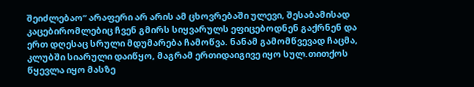შეიძლებაო“ არაფერი არ არის ამ ცხოვრებაში ულევი, შესაბამისად კაცებირომლებიც ჩვენ გმირს სიყვარულს ეფიცებოდნენ გაქრნენ და ერთ დღესაც სრული მდუმარება ჩამოწვა. ნანამ გამომწვევად ჩაცმა, კლუბში სიარული დაიწყო, მაგრამ ერთიდაიგივე იყო სულ.თითქოს წყევლა იყო მასზე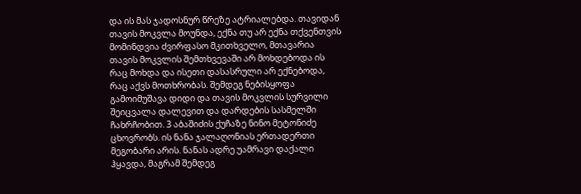და ის მას ჯადოსნურ წრეზე ატრიალებდა. თავიდან თავის მოკვლა მოუნდა, ექნა თუ არ ექნა თქვენთვის მომინდვია ძვირფასო მკითხველო, მთავარია თავის მოკვლის შემთხვევაში არ მოხდებოდა ის რაც მოხდა და ისეთი დასასრული არ ექნებოდა, რაც აქვს მოთხრობას. შემდეგ ნებისყოფა გამოიმუშავა დიდი და თავის მოკვლის სურვილი შეიცვალა დალევით და დარდების სასმელში ჩახრჩობით. 3 აბაშიძის ქუჩაზე ნინო მეტონიძე ცხოვრობს. ის ნანა ჯალაღონიას ერთადერთი მეგობარი არის. ნანას ადრე უამრავი დაქალი ჰყავდა, მაგრამ შემდეგ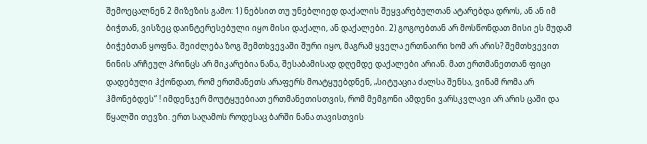შემოეცალნენ 2 მიზეზის გამო: 1) ნებსით თუ უნებლიედ დაქალის შეყვარებულთან ატარებდა დროს, ან ან იმ ბიჭთან, ვისზეც დაინტერესებული იყო მისი დაქალი, ან დაქალები. 2) გოგოებთან არ მოსწონდათ მისი ეს მუდამ ბიჭებთან ყოფნა. შეიძლება ზოგ შემთხვევაში შური იყო, მაგრამ ყველა ერთნაირი ხომ არ არის? შემთხვევით ნინის არჩეულ პრინცს არ მიკარებია ნანა, შესაბამისად დღემდე დაქალები არიან. მათ ერთმანეთთან ფიცი დადებული ჰქონდათ, რომ ერთმანეთს არაფერს მოატყუებდნენ, „სიტუაცია ძალსა შენსა, ვინამ რომა არ ჰმონებდეს“ ! იმდენჯერ მოუტყუებიათ ერთმანეთისთვის, რომ მემგონი ამდენი ვარსკვლავი არ არის ცაში და წყალში თევზი. ერთ საღამოს როდესაც ბარში ნანა თავისთვის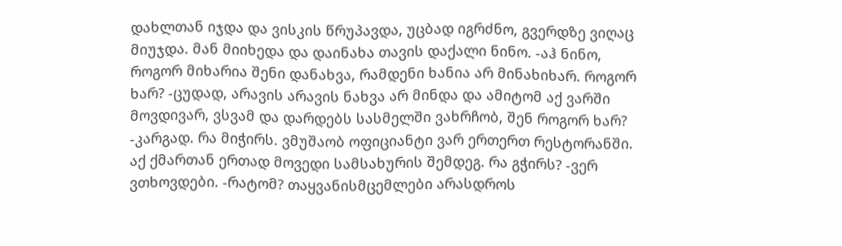დახლთან იჯდა და ვისკის წრუპავდა, უცბად იგრძნო, გვერდზე ვიღაც მიუჯდა. მან მიიხედა და დაინახა თავის დაქალი ნინო. -აჰ ნინო, როგორ მიხარია შენი დანახვა, რამდენი ხანია არ მინახიხარ. როგორ ხარ? -ცუდად, არავის არავის ნახვა არ მინდა და ამიტომ აქ ვარში მოვდივარ, ვსვამ და დარდებს სასმელში ვახრჩობ, შენ როგორ ხარ? -კარგად. რა მიჭირს. ვმუშაობ ოფიციანტი ვარ ერთერთ რესტორანში. აქ ქმართან ერთად მოვედი სამსახურის შემდეგ. რა გჭირს? -ვერ ვთხოვდები. -რატომ? თაყვანისმცემლები არასდროს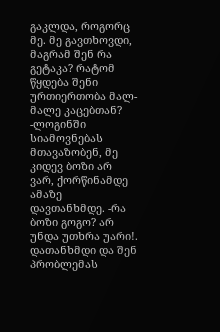გაკლდა, როგორც მე. მე გავთხოვდი, მაგრამ შენ რა გეტაკა? რატომ წყდება შენი ურთიერთობა მალ-მალე კაცებთან? -ლოგინში სიამოვნებას მთავაზობენ, მე კიდევ ბოზი არ ვარ, ქორწინამდე ამაზე დავთანხმდე. -რა ბოზი გოგო? არ უნდა უთხრა უარი!. დათანხმდი და შენ პრობლემას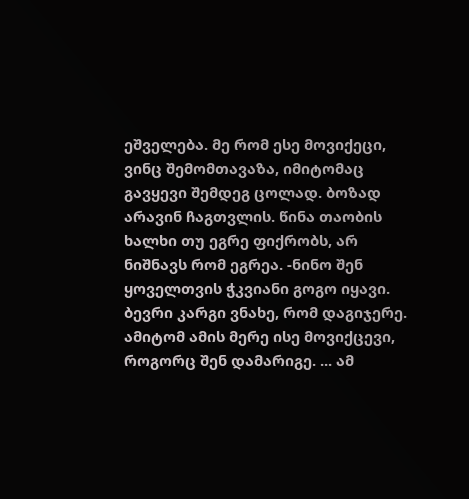ეშველება. მე რომ ესე მოვიქეცი, ვინც შემომთავაზა, იმიტომაც გავყევი შემდეგ ცოლად. ბოზად არავინ ჩაგთვლის. წინა თაობის ხალხი თუ ეგრე ფიქრობს, არ ნიშნავს რომ ეგრეა. -ნინო შენ ყოველთვის ჭკვიანი გოგო იყავი. ბევრი კარგი ვნახე, რომ დაგიჯერე. ამიტომ ამის მერე ისე მოვიქცევი, როგორც შენ დამარიგე. ... ამ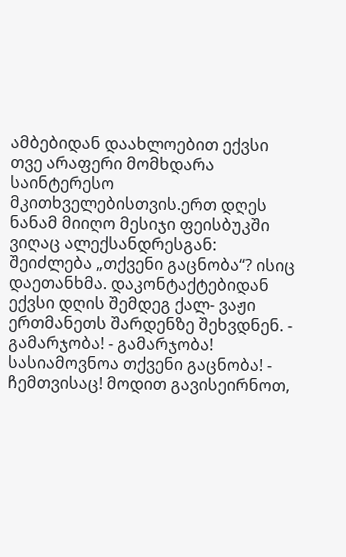ამბებიდან დაახლოებით ექვსი თვე არაფერი მომხდარა საინტერესო მკითხველებისთვის.ერთ დღეს ნანამ მიიღო მესიჯი ფეისბუკში ვიღაც ალექსანდრესგან: შეიძლება „თქვენი გაცნობა“? ისიც დაეთანხმა. დაკონტაქტებიდან ექვსი დღის შემდეგ ქალ- ვაჟი ერთმანეთს შარდენზე შეხვდნენ. - გამარჯობა! - გამარჯობა! სასიამოვნოა თქვენი გაცნობა! - ჩემთვისაც! მოდით გავისეირნოთ,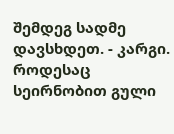შემდეგ სადმე დავსხდეთ. - კარგი. როდესაც სეირნობით გული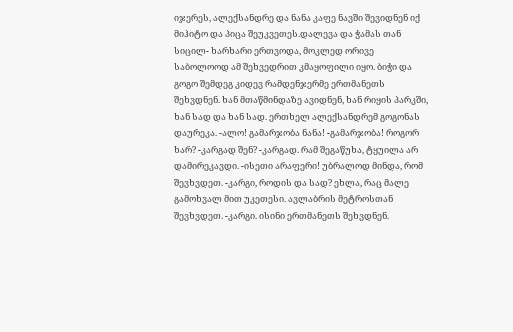იჯერეს, ალექსანდრე და ნანა კაფე ნავში შევიდნენ იქ მიჰიტო და პიცა შეუკვეთეს.დალევა და ჭამას თან სიცილ- ხარხარი ერთვოდა, მოკლედ ორივე საბოლოოდ ამ შეხვედრით კმაყოფილი იყო. ბიჭი და გოგო შემდეგ კიდევ რამდენჯერმე ერთმანეთს შეხვდნენ. ხან მთაწმინდაზე ავიდნენ, ხან რიყის პარკში, ხან სად და ხან სად. ერთხელ ალექსანდრემ გოგონას დაურეკა. -ალო! გამარჯობა ნანა! -გამარჯობა! როგორ ხარ? -კარგად შენ? -კარგად. რამ შეგაწუხა, ტყუილა არ დამირეკავდი. -ისეთი არაფერი! უბრალოდ მინდა, რომ შევხვდეთ. -კარგი, როდის და სად? ეხლა, რაც მალე გამოხვალ მით უკეთესი. ავლაბრის მეტროსთან შევხვდეთ. -კარგი. ისინი ერთმანეთს შეხვდნენ.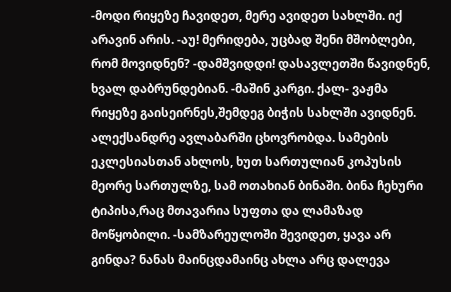-მოდი რიყეზე ჩავიდეთ, მერე ავიდეთ სახლში. იქ არავინ არის. -აუ! მერიდება, უცბად შენი მშობლები, რომ მოვიდნენ? -დამშვიდდი! დასავლეთში წავიდნენ, ხვალ დაბრუნდებიან. -მაშინ კარგი. ქალ- ვაჟმა რიყეზე გაისეირნეს,შემდეგ ბიჭის სახლში ავიდნენ. ალექსანდრე ავლაბარში ცხოვრობდა. სამების ეკლესიასთან ახლოს, ხუთ სართულიან კოპუსის მეორე სართულზე, სამ ოთახიან ბინაში. ბინა ჩეხური ტიპისა,რაც მთავარია სუფთა და ლამაზად მოწყობილი. -სამზარეულოში შევიდეთ, ყავა არ გინდა? ნანას მაინცდამაინც ახლა არც დალევა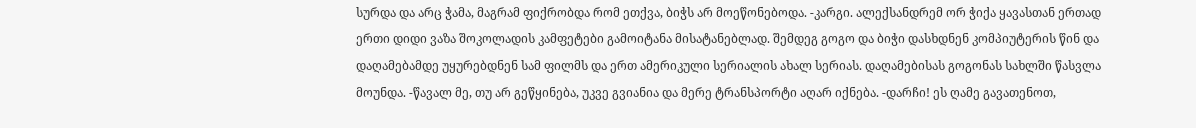სურდა და არც ჭამა, მაგრამ ფიქრობდა რომ ეთქვა, ბიჭს არ მოეწონებოდა. -კარგი. ალექსანდრემ ორ ჭიქა ყავასთან ერთად ერთი დიდი ვაზა შოკოლადის კამფეტები გამოიტანა მისატანებლად. შემდეგ გოგო და ბიჭი დასხდნენ კომპიუტერის წინ და დაღამებამდე უყურებდნენ სამ ფილმს და ერთ ამერიკული სერიალის ახალ სერიას. დაღამებისას გოგონას სახლში წასვლა მოუნდა. -წავალ მე, თუ არ გეწყინება, უკვე გვიანია და მერე ტრანსპორტი აღარ იქნება. -დარჩი! ეს ღამე გავათენოთ,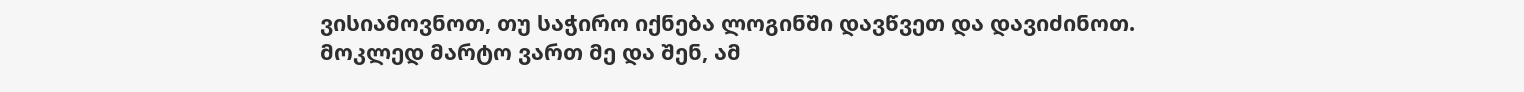ვისიამოვნოთ, თუ საჭირო იქნება ლოგინში დავწვეთ და დავიძინოთ. მოკლედ მარტო ვართ მე და შენ, ამ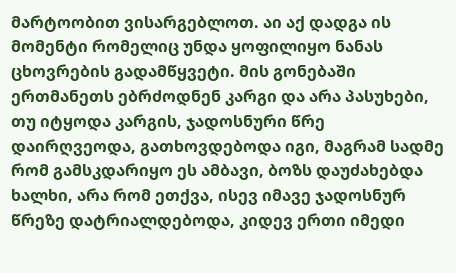მარტოობით ვისარგებლოთ. აი აქ დადგა ის მომენტი რომელიც უნდა ყოფილიყო ნანას ცხოვრების გადამწყვეტი. მის გონებაში ერთმანეთს ებრძოდნენ კარგი და არა პასუხები, თუ იტყოდა კარგის, ჯადოსნური წრე დაირღვეოდა, გათხოვდებოდა იგი, მაგრამ სადმე რომ გამსკდარიყო ეს ამბავი, ბოზს დაუძახებდა ხალხი, არა რომ ეთქვა, ისევ იმავე ჯადოსნურ წრეზე დატრიალდებოდა, კიდევ ერთი იმედი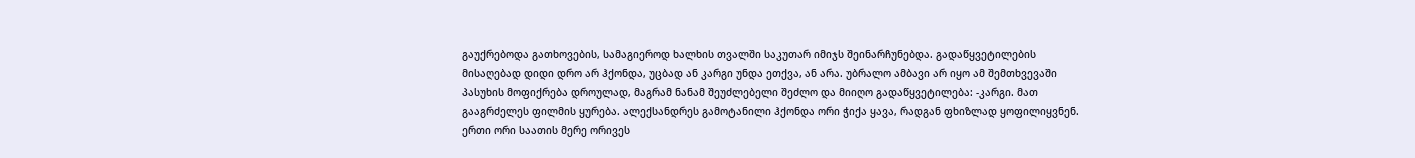გაუქრებოდა გათხოვების, სამაგიეროდ ხალხის თვალში საკუთარ იმიჯს შეინარჩუნებდა. გადაწყვეტილების მისაღებად დიდი დრო არ ჰქონდა, უცბად ან კარგი უნდა ეთქვა, ან არა. უბრალო ამბავი არ იყო ამ შემთხვევაში პასუხის მოფიქრება დროულად, მაგრამ ნანამ შეუძლებელი შეძლო და მიიღო გადაწყვეტილება: -კარგი. მათ გააგრძელეს ფილმის ყურება. ალექსანდრეს გამოტანილი ჰქონდა ორი ჭიქა ყავა, რადგან ფხიზლად ყოფილიყვნენ. ერთი ორი საათის მერე ორივეს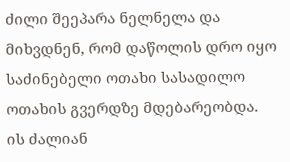ძილი შეეპარა ნელნელა და მიხვდნენ, რომ დაწოლის დრო იყო საძინებელი ოთახი სასადილო ოთახის გვერდზე მდებარეობდა. ის ძალიან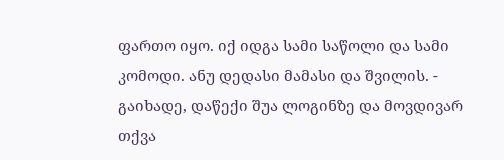ფართო იყო. იქ იდგა სამი საწოლი და სამი კომოდი. ანუ დედასი მამასი და შვილის. - გაიხადე, დაწექი შუა ლოგინზე და მოვდივარ თქვა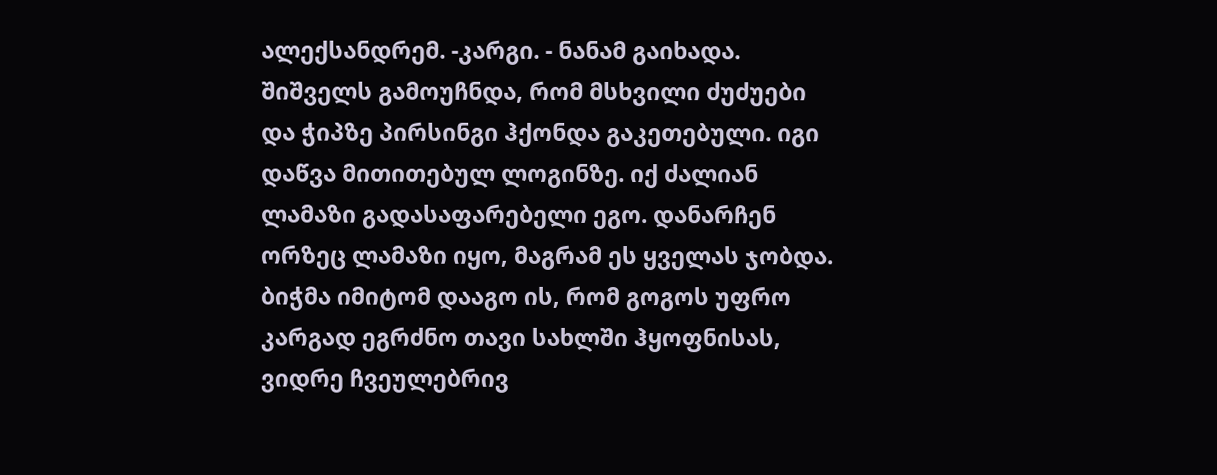ალექსანდრემ. -კარგი. - ნანამ გაიხადა. შიშველს გამოუჩნდა, რომ მსხვილი ძუძუები და ჭიპზე პირსინგი ჰქონდა გაკეთებული. იგი დაწვა მითითებულ ლოგინზე. იქ ძალიან ლამაზი გადასაფარებელი ეგო. დანარჩენ ორზეც ლამაზი იყო, მაგრამ ეს ყველას ჯობდა. ბიჭმა იმიტომ დააგო ის, რომ გოგოს უფრო კარგად ეგრძნო თავი სახლში ჰყოფნისას, ვიდრე ჩვეულებრივ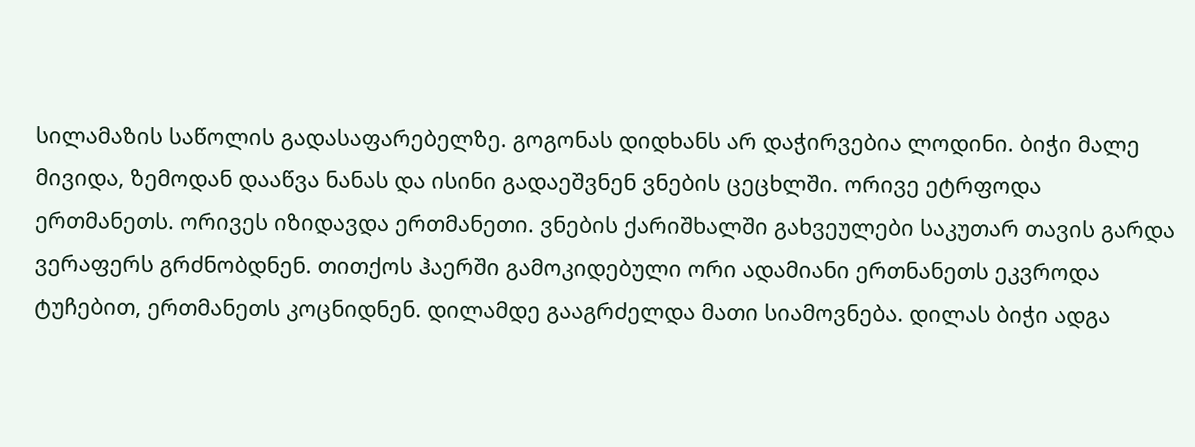სილამაზის საწოლის გადასაფარებელზე. გოგონას დიდხანს არ დაჭირვებია ლოდინი. ბიჭი მალე მივიდა, ზემოდან დააწვა ნანას და ისინი გადაეშვნენ ვნების ცეცხლში. ორივე ეტრფოდა ერთმანეთს. ორივეს იზიდავდა ერთმანეთი. ვნების ქარიშხალში გახვეულები საკუთარ თავის გარდა ვერაფერს გრძნობდნენ. თითქოს ჰაერში გამოკიდებული ორი ადამიანი ერთნანეთს ეკვროდა ტუჩებით, ერთმანეთს კოცნიდნენ. დილამდე გააგრძელდა მათი სიამოვნება. დილას ბიჭი ადგა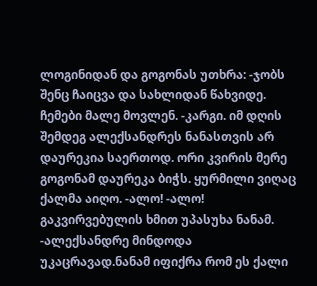ლოგინიდან და გოგონას უთხრა: -ჯობს შენც ჩაიცვა და სახლიდან წახვიდე. ჩემები მალე მოვლენ. -კარგი. იმ დღის შემდეგ ალექსანდრეს ნანასთვის არ დაურეკია საერთოდ. ორი კვირის მერე გოგონამ დაურეკა ბიჭს. ყურმილი ვიღაც ქალმა აიღო. -ალო! -ალო! გაკვირვებულის ხმით უპასუხა ნანამ. -ალექსანდრე მინდოდა უკაცრავად.ნანამ იფიქრა რომ ეს ქალი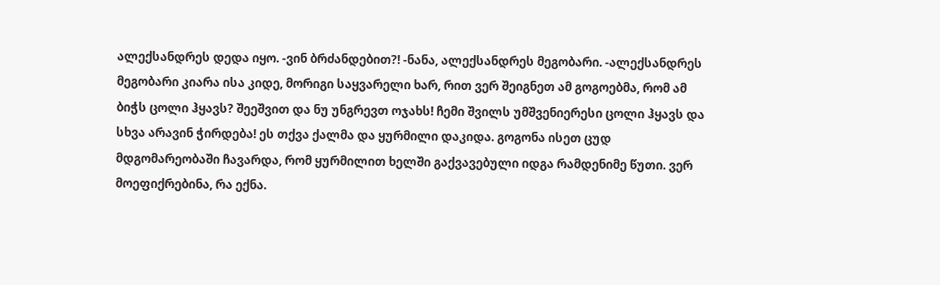ალექსანდრეს დედა იყო. -ვინ ბრძანდებით?! -ნანა, ალექსანდრეს მეგობარი. -ალექსანდრეს მეგობარი კიარა ისა კიდე, მორიგი საყვარელი ხარ, რით ვერ შეიგნეთ ამ გოგოებმა, რომ ამ ბიჭს ცოლი ჰყავს? შეეშვით და ნუ უნგრევთ ოჯახს! ჩემი შვილს უმშვენიერესი ცოლი ჰყავს და სხვა არავინ ჭირდება! ეს თქვა ქალმა და ყურმილი დაკიდა. გოგონა ისეთ ცუდ მდგომარეობაში ჩავარდა, რომ ყურმილით ხელში გაქვავებული იდგა რამდენიმე წუთი. ვერ მოეფიქრებინა, რა ექნა.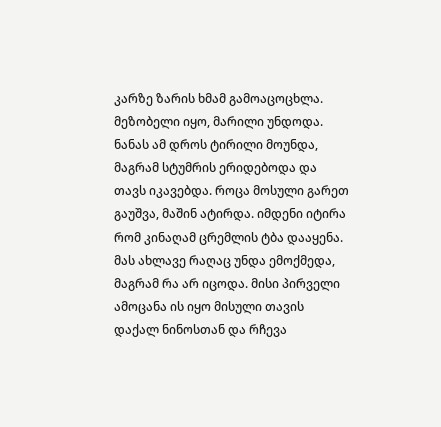კარზე ზარის ხმამ გამოაცოცხლა. მეზობელი იყო, მარილი უნდოდა. ნანას ამ დროს ტირილი მოუნდა, მაგრამ სტუმრის ერიდებოდა და თავს იკავებდა. როცა მოსული გარეთ გაუშვა, მაშინ ატირდა. იმდენი იტირა რომ კინაღამ ცრემლის ტბა დააყენა. მას ახლავე რაღაც უნდა ემოქმედა, მაგრამ რა არ იცოდა. მისი პირველი ამოცანა ის იყო მისული თავის დაქალ ნინოსთან და რჩევა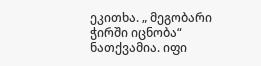ეკითხა. „ მეგობარი ჭირში იცნობა“ ნათქვამია. იფი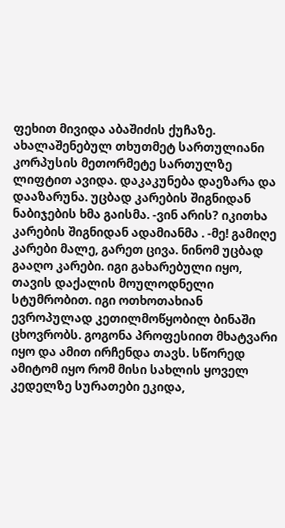ფეხით მივიდა აბაშიძის ქუჩაზე. ახალაშენებულ თხუთმეტ სართულიანი კორპუსის მეთორმეტე სართულზე ლიფტით ავიდა. დაკაკუნება დაეზარა და დააზარუნა. უცბად კარების შიგნიდან ნაბიჯების ხმა გაისმა. -ვინ არის? იკითხა კარების შიგნიდან ადამიანმა . -მე! გამიღე კარები მალე, გარეთ ცივა. ნინომ უცბად გააღო კარები. იგი გახარებული იყო, თავის დაქალის მოულოდნელი სტუმრობით. იგი ოთხოთახიან ევროპულად კეთილმოწყობილ ბინაში ცხოვრობს. გოგონა პროფესიით მხატვარი იყო და ამით ირჩენდა თავს. სწორედ ამიტომ იყო რომ მისი სახლის ყოველ კედელზე სურათები ეკიდა,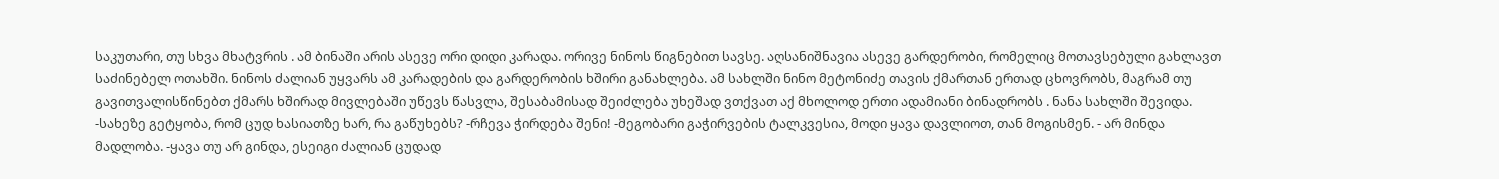საკუთარი, თუ სხვა მხატვრის . ამ ბინაში არის ასევე ორი დიდი კარადა. ორივე ნინოს წიგნებით სავსე. აღსანიშნავია ასევე გარდერობი, რომელიც მოთავსებული გახლავთ საძინებელ ოთახში. ნინოს ძალიან უყვარს ამ კარადების და გარდერობის ხშირი განახლება. ამ სახლში ნინო მეტონიძე თავის ქმართან ერთად ცხოვრობს, მაგრამ თუ გავითვალისწინებთ ქმარს ხშირად მივლებაში უწევს წასვლა, შესაბამისად შეიძლება უხეშად ვთქვათ აქ მხოლოდ ერთი ადამიანი ბინადრობს . ნანა სახლში შევიდა. -სახეზე გეტყობა, რომ ცუდ ხასიათზე ხარ, რა გაწუხებს? -რჩევა ჭირდება შენი! -მეგობარი გაჭირვების ტალკვესია, მოდი ყავა დავლიოთ, თან მოგისმენ. - არ მინდა მადლობა. -ყავა თუ არ გინდა, ესეიგი ძალიან ცუდად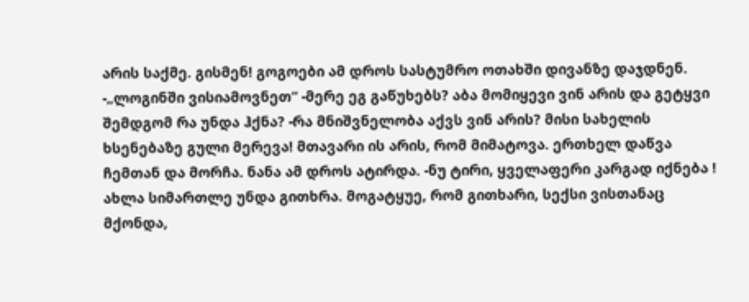არის საქმე. გისმენ! გოგოები ამ დროს სასტუმრო ოთახში დივანზე დაჯდნენ. -„ლოგინში ვისიამოვნეთ“ -მერე ეგ გაწუხებს? აბა მომიყევი ვინ არის და გეტყვი შემდგომ რა უნდა ჰქნა? -რა მნიშვნელობა აქვს ვინ არის? მისი სახელის ხსენებაზე გული მერევა! მთავარი ის არის, რომ მიმატოვა. ერთხელ დაწვა ჩემთან და მორჩა. ნანა ამ დროს ატირდა. -ნუ ტირი, ყველაფერი კარგად იქნება ! ახლა სიმართლე უნდა გითხრა. მოგატყუე, რომ გითხარი, სექსი ვისთანაც მქონდა,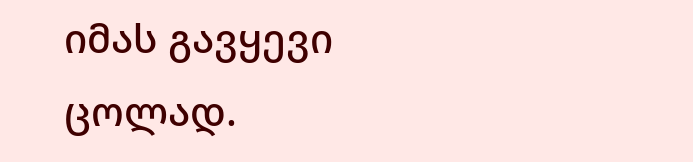იმას გავყევი ცოლად.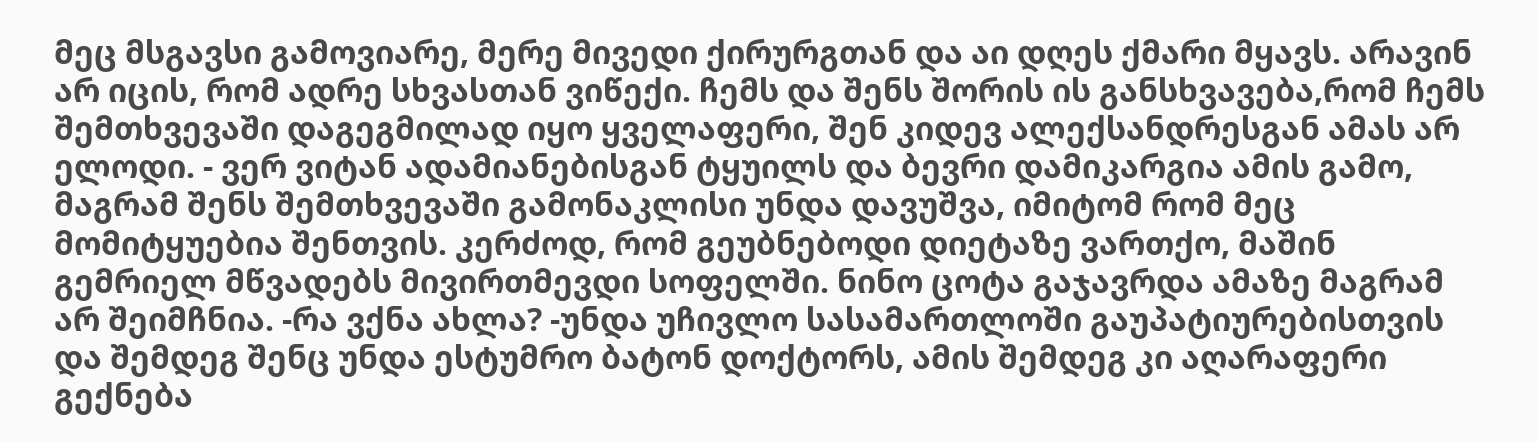მეც მსგავსი გამოვიარე, მერე მივედი ქირურგთან და აი დღეს ქმარი მყავს. არავინ არ იცის, რომ ადრე სხვასთან ვიწექი. ჩემს და შენს შორის ის განსხვავება,რომ ჩემს შემთხვევაში დაგეგმილად იყო ყველაფერი, შენ კიდევ ალექსანდრესგან ამას არ ელოდი. - ვერ ვიტან ადამიანებისგან ტყუილს და ბევრი დამიკარგია ამის გამო, მაგრამ შენს შემთხვევაში გამონაკლისი უნდა დავუშვა, იმიტომ რომ მეც მომიტყუებია შენთვის. კერძოდ, რომ გეუბნებოდი დიეტაზე ვართქო, მაშინ გემრიელ მწვადებს მივირთმევდი სოფელში. ნინო ცოტა გაჯავრდა ამაზე მაგრამ არ შეიმჩნია. -რა ვქნა ახლა? -უნდა უჩივლო სასამართლოში გაუპატიურებისთვის და შემდეგ შენც უნდა ესტუმრო ბატონ დოქტორს, ამის შემდეგ კი აღარაფერი გექნება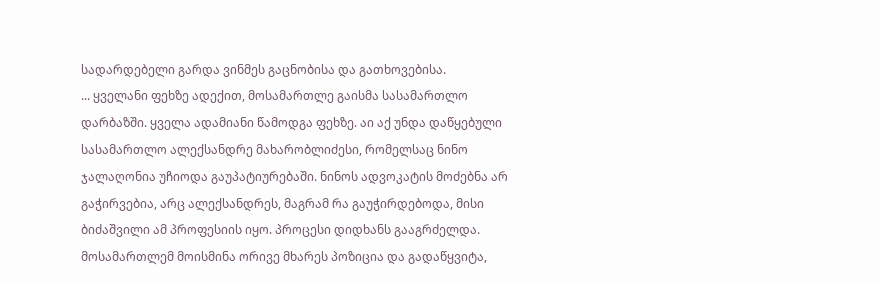სადარდებელი გარდა ვინმეს გაცნობისა და გათხოვებისა.
... ყველანი ფეხზე ადექით, მოსამართლე გაისმა სასამართლო დარბაზში. ყველა ადამიანი წამოდგა ფეხზე. აი აქ უნდა დაწყებული სასამართლო ალექსანდრე მახარობლიძესი, რომელსაც ნინო ჯალაღონია უჩიოდა გაუპატიურებაში. ნინოს ადვოკატის მოძებნა არ გაჭირვებია, არც ალექსანდრეს, მაგრამ რა გაუჭირდებოდა, მისი ბიძაშვილი ამ პროფესიის იყო. პროცესი დიდხანს გააგრძელდა. მოსამართლემ მოისმინა ორივე მხარეს პოზიცია და გადაწყვიტა,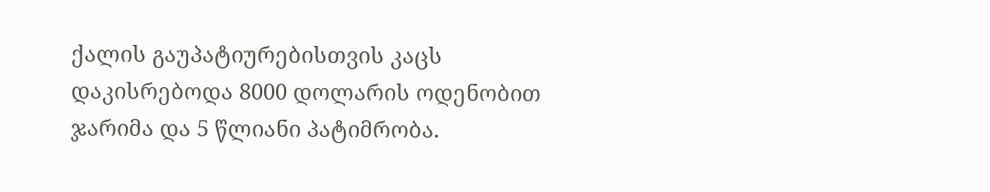ქალის გაუპატიურებისთვის კაცს დაკისრებოდა 8000 დოლარის ოდენობით ჯარიმა და 5 წლიანი პატიმრობა.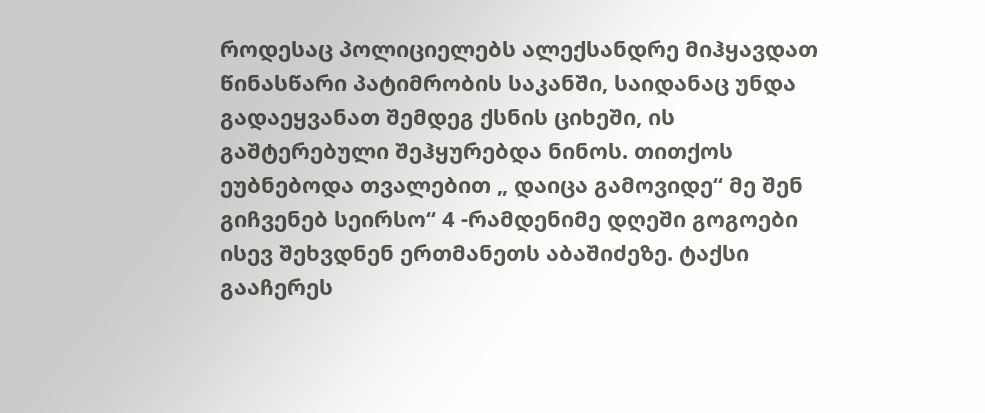როდესაც პოლიციელებს ალექსანდრე მიჰყავდათ წინასწარი პატიმრობის საკანში, საიდანაც უნდა გადაეყვანათ შემდეგ ქსნის ციხეში, ის გაშტერებული შეჰყურებდა ნინოს. თითქოს ეუბნებოდა თვალებით „ დაიცა გამოვიდე“ მე შენ გიჩვენებ სეირსო“ 4 -რამდენიმე დღეში გოგოები ისევ შეხვდნენ ერთმანეთს აბაშიძეზე. ტაქსი გააჩერეს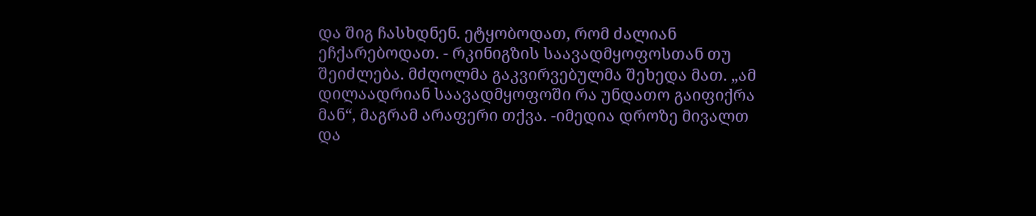და შიგ ჩასხდნენ. ეტყობოდათ, რომ ძალიან ეჩქარებოდათ. - რკინიგზის საავადმყოფოსთან თუ შეიძლება. მძღოლმა გაკვირვებულმა შეხედა მათ. „ამ დილაადრიან საავადმყოფოში რა უნდათო გაიფიქრა მან“, მაგრამ არაფერი თქვა. -იმედია დროზე მივალთ და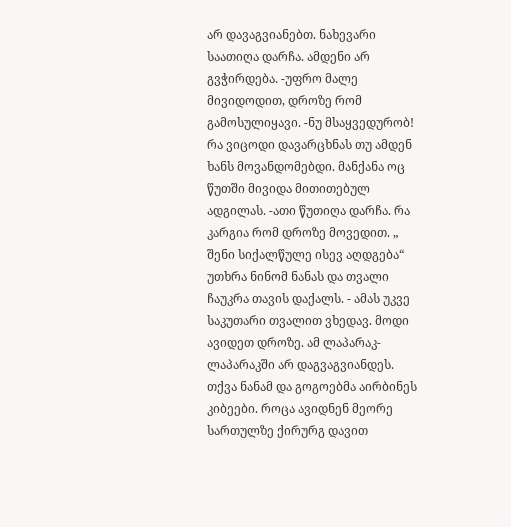არ დავაგვიანებთ. ნახევარი საათიღა დარჩა. ამდენი არ გვჭირდება. -უფრო მალე მივიდოდით, დროზე რომ გამოსულიყავი. -ნუ მსაყვედურობ! რა ვიცოდი დავარცხნას თუ ამდენ ხანს მოვანდომებდი. მანქანა ოც წუთში მივიდა მითითებულ ადგილას. -ათი წუთიღა დარჩა. რა კარგია რომ დროზე მოვედით. „ შენი სიქალწულე ისევ აღდგება“ უთხრა ნინომ ნანას და თვალი ჩაუკრა თავის დაქალს. - ამას უკვე საკუთარი თვალით ვხედავ. მოდი ავიდეთ დროზე. ამ ლაპარაკ-ლაპარაკში არ დაგვაგვიანდეს. თქვა ნანამ და გოგოებმა აირბინეს კიბეები. როცა ავიდნენ მეორე სართულზე ქირურგ დავით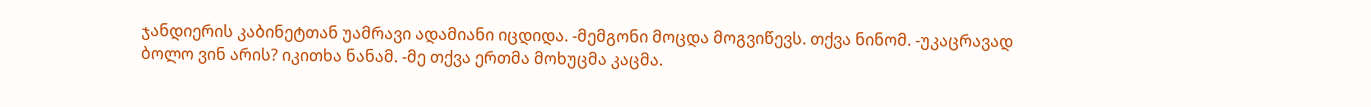ჯანდიერის კაბინეტთან უამრავი ადამიანი იცდიდა. -მემგონი მოცდა მოგვიწევს. თქვა ნინომ. -უკაცრავად ბოლო ვინ არის? იკითხა ნანამ. -მე თქვა ერთმა მოხუცმა კაცმა.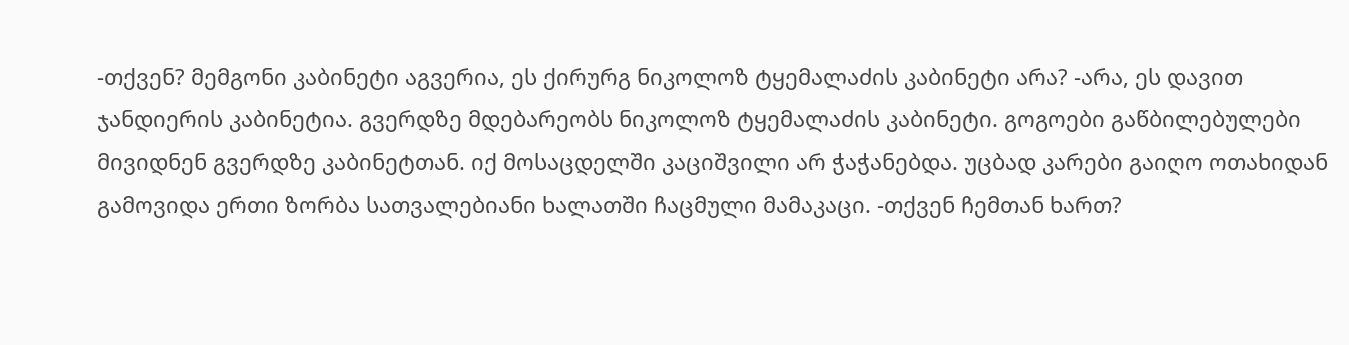-თქვენ? მემგონი კაბინეტი აგვერია, ეს ქირურგ ნიკოლოზ ტყემალაძის კაბინეტი არა? -არა, ეს დავით ჯანდიერის კაბინეტია. გვერდზე მდებარეობს ნიკოლოზ ტყემალაძის კაბინეტი. გოგოები გაწბილებულები მივიდნენ გვერდზე კაბინეტთან. იქ მოსაცდელში კაციშვილი არ ჭაჭანებდა. უცბად კარები გაიღო ოთახიდან გამოვიდა ერთი ზორბა სათვალებიანი ხალათში ჩაცმული მამაკაცი. -თქვენ ჩემთან ხართ?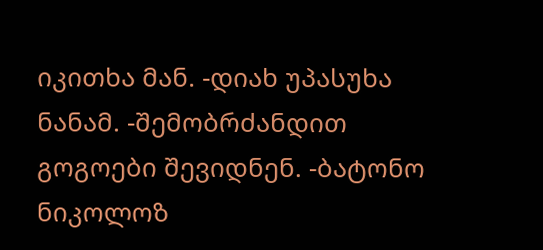იკითხა მან. -დიახ უპასუხა ნანამ. -შემობრძანდით გოგოები შევიდნენ. -ბატონო ნიკოლოზ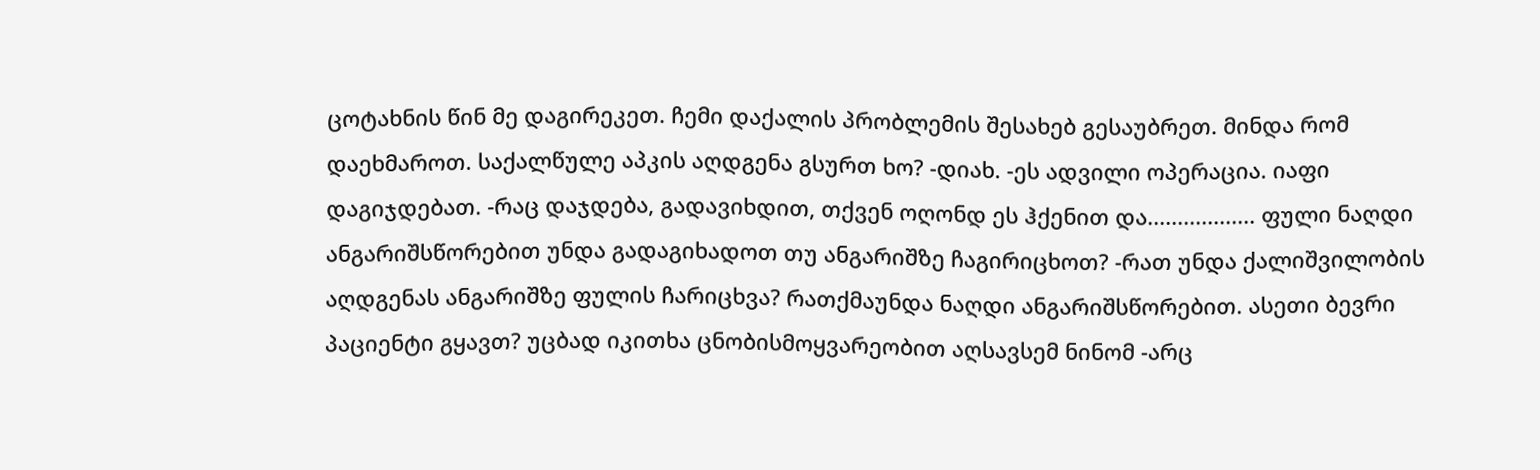ცოტახნის წინ მე დაგირეკეთ. ჩემი დაქალის პრობლემის შესახებ გესაუბრეთ. მინდა რომ დაეხმაროთ. საქალწულე აპკის აღდგენა გსურთ ხო? -დიახ. -ეს ადვილი ოპერაცია. იაფი დაგიჯდებათ. -რაც დაჯდება, გადავიხდით, თქვენ ოღონდ ეს ჰქენით და.................. ფული ნაღდი ანგარიშსწორებით უნდა გადაგიხადოთ თუ ანგარიშზე ჩაგირიცხოთ? -რათ უნდა ქალიშვილობის აღდგენას ანგარიშზე ფულის ჩარიცხვა? რათქმაუნდა ნაღდი ანგარიშსწორებით. ასეთი ბევრი პაციენტი გყავთ? უცბად იკითხა ცნობისმოყვარეობით აღსავსემ ნინომ -არც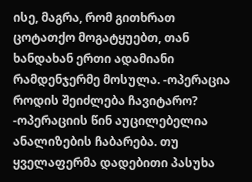ისე, მაგრა, რომ გითხრათ ცოტათქო მოგატყუებთ, თან ხანდახან ერთი ადამიანი რამდენჯერმე მოსულა. -ოპერაცია როდის შეიძლება ჩავიტარო? -ოპერაციის წინ აუცილებელია ანალიზების ჩაბარება. თუ ყველაფერმა დადებითი პასუხა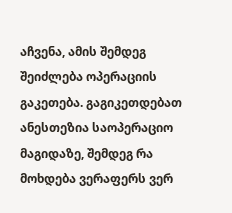აჩვენა, ამის შემდეგ შეიძლება ოპერაციის გაკეთება. გაგიკეთდებათ ანესთეზია საოპერაციო მაგიდაზე, შემდეგ რა მოხდება ვერაფერს ვერ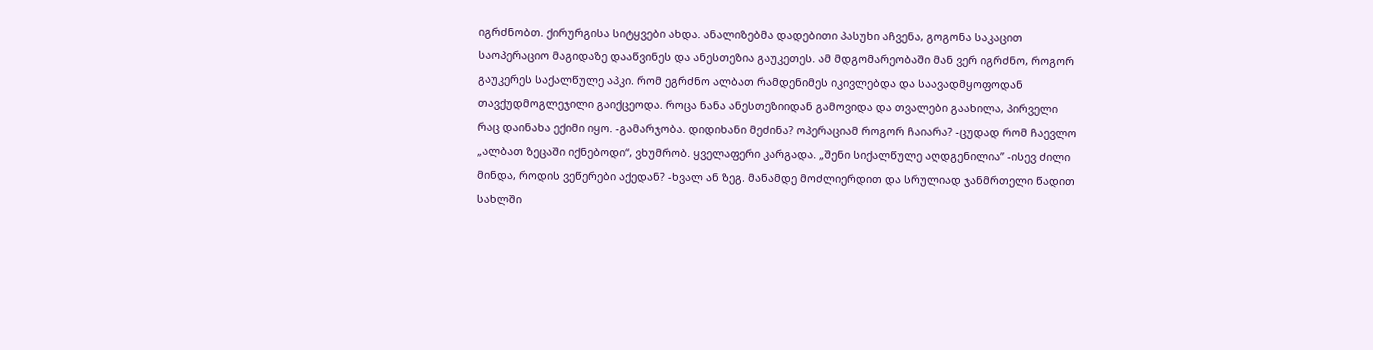იგრძნობთ. ქირურგისა სიტყვები ახდა. ანალიზებმა დადებითი პასუხი აჩვენა, გოგონა საკაცით საოპერაციო მაგიდაზე დააწვინეს და ანესთეზია გაუკეთეს. ამ მდგომარეობაში მან ვერ იგრძნო, როგორ გაუკერეს საქალწულე აპკი. რომ ეგრძნო ალბათ რამდენიმეს იკივლებდა და საავადმყოფოდან თავქუდმოგლეჯილი გაიქცეოდა. როცა ნანა ანესთეზიიდან გამოვიდა და თვალები გაახილა, პირველი რაც დაინახა ექიმი იყო. -გამარჯობა. დიდიხანი მეძინა? ოპერაციამ როგორ ჩაიარა? -ცუდად რომ ჩაევლო „ალბათ ზეცაში იქნებოდი“, ვხუმრობ. ყველაფერი კარგადა. „შენი სიქალწულე აღდგენილია” -ისევ ძილი მინდა, როდის ვეწერები აქედან? -ხვალ ან ზეგ. მანამდე მოძლიერდით და სრულიად ჯანმრთელი წადით სახლში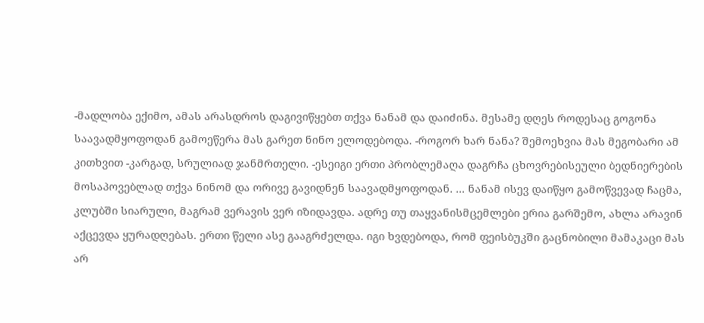-მადლობა ექიმო, ამას არასდროს დაგივიწყებთ თქვა ნანამ და დაიძინა. მესამე დღეს როდესაც გოგონა საავადმყოფოდან გამოეწერა მას გარეთ ნინო ელოდებოდა. -როგორ ხარ ნანა? შემოეხვია მას მეგობარი ამ კითხვით -კარგად, სრულიად ჯანმრთელი. -ესეიგი ერთი პრობლემაღა დაგრჩა ცხოვრებისეული ბედნიერების მოსაპოვებლად თქვა ნინომ და ორივე გავიდნენ საავადმყოფოდან. ... ნანამ ისევ დაიწყო გამოწვევად ჩაცმა, კლუბში სიარული, მაგრამ ვერავის ვერ იზიდავდა. ადრე თუ თაყვანისმცემლები ერია გარშემო, ახლა არავინ აქცევდა ყურადღებას. ერთი წელი ასე გააგრძელდა. იგი ხვდებოდა, რომ ფეისბუკში გაცნობილი მამაკაცი მას არ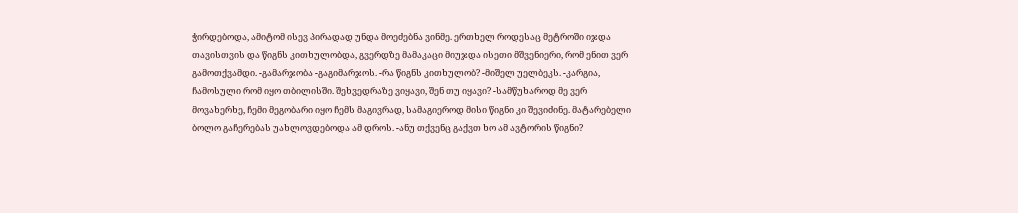ჭირდებოდა, ამიტომ ისევ პირადად უნდა მოეძებნა ვინმე. ერთხელ როდესაც მეტროში იჯდა თავისთვის და წიგნს კითხულობდა, გვერდზე მამაკაცი მიუჯდა ისეთი მშვენიერი, რომ ენით ვერ გამოთქვამდი. -გამარჯობა -გაგიმარჯოს. -რა წიგნს კითხულობ? -მიშელ უელბეკს. -კარგია, ჩამოსული რომ იყო თბილისში. შეხვედრაზე ვიყავი, შენ თუ იყავი? -სამწუხაროდ მე ვერ მოვახერხე, ჩემი მეგობარი იყო ჩემს მაგივრად, სამაგიეროდ მისი წიგნი კი შევიძინე. მატარებელი ბოლო გაჩერებას უახლოვდებოდა ამ დროს. -ანუ თქვენც გაქვთ ხო ამ ავტორის წიგნი?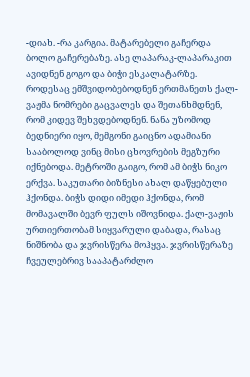-დიახ. -რა კარგია. მატარებელი გაჩერდა ბოლო გაჩერებაზე. ასე ლაპარაკ-ლაპარაკით ავიდნენ გოგო და ბიჭი ესკალატარზე. როდესაც ემშვიდობებოდნენ ერთმანეთს ქალ-ვაჟმა ნომრები გაცვალეს და შეთანხმდნენ, რომ კიდევ შეხვდებოდნენ. ნანა უზომოდ ბედნიერი იყო, მემგონი გაიცნო ადამიანი სააბოლოდ ვინც მისი ცხოვრების მეგზური იქნებოდა. მეტროში გაიგო, რომ ამ ბიჭს ნიკო ერქვა. საკუთარი ბიზნესი ახალ დაწყებული ჰქონდა. ბიჭს დიდი იმედი ჰქონდა, რომ მომავალში ბევრ ფულს იშოვნიდა. ქალ-ვაჟის ურთიერთობამ სიყვარული დაბადა, რასაც ნიშნობა და ჯვრისწერა მოჰყვა. ჯვრისწერაზე ჩვეულებრივ სააპატარძლო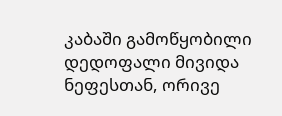კაბაში გამოწყობილი დედოფალი მივიდა ნეფესთან, ორივე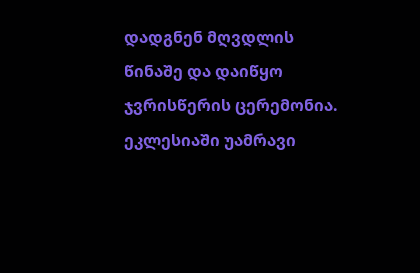დადგნენ მღვდლის წინაშე და დაიწყო ჯვრისწერის ცერემონია. ეკლესიაში უამრავი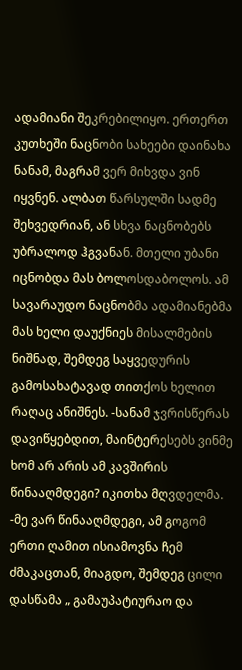ადამიანი შეკრებილიყო. ერთერთ კუთხეში ნაცნობი სახეები დაინახა ნანამ, მაგრამ ვერ მიხვდა ვინ იყვნენ. ალბათ წარსულში სადმე შეხვედრიან, ან სხვა ნაცნობებს უბრალოდ ჰგვანან. მთელი უბანი იცნობდა მას ბოლოსდაბოლოს. ამ სავარაუდო ნაცნობმა ადამიანებმა მას ხელი დაუქნიეს მისალმების ნიშნად, შემდეგ საყვედურის გამოსახატავად თითქოს ხელით რაღაც ანიშნეს. -სანამ ჯვრისწერას დავიწყებდით, მაინტერესებს ვინმე ხომ არ არის ამ კავშირის წინააღმდეგი? იკითხა მღვდელმა. -მე ვარ წინააღმდეგი, ამ გოგომ ერთი ღამით ისიამოვნა ჩემ ძმაკაცთან, მიაგდო, შემდეგ ცილი დასწამა „ გამაუპატიურაო და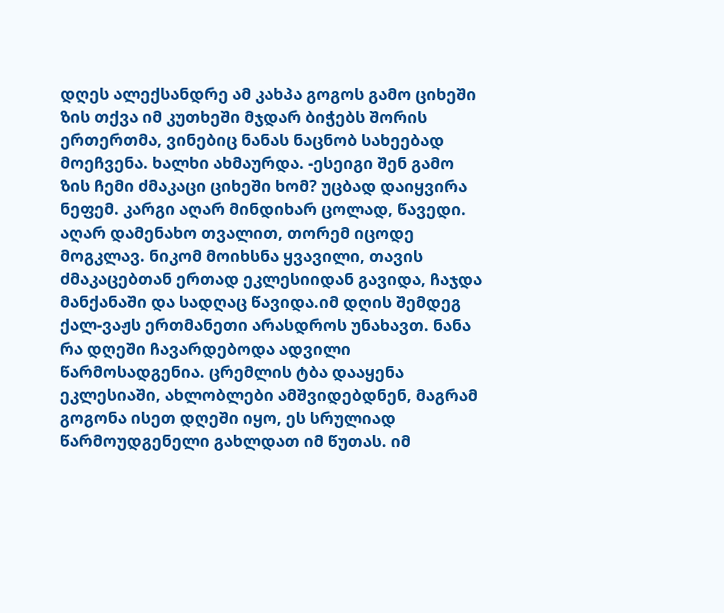დღეს ალექსანდრე ამ კახპა გოგოს გამო ციხეში ზის თქვა იმ კუთხეში მჯდარ ბიჭებს შორის ერთერთმა, ვინებიც ნანას ნაცნობ სახეებად მოეჩვენა. ხალხი ახმაურდა. -ესეიგი შენ გამო ზის ჩემი ძმაკაცი ციხეში ხომ? უცბად დაიყვირა ნეფემ. კარგი აღარ მინდიხარ ცოლად, წავედი. აღარ დამენახო თვალით, თორემ იცოდე მოგკლავ. ნიკომ მოიხსნა ყვავილი, თავის ძმაკაცებთან ერთად ეკლესიიდან გავიდა, ჩაჯდა მანქანაში და სადღაც წავიდა.იმ დღის შემდეგ ქალ-ვაჟს ერთმანეთი არასდროს უნახავთ. ნანა რა დღეში ჩავარდებოდა ადვილი წარმოსადგენია. ცრემლის ტბა დააყენა ეკლესიაში, ახლობლები ამშვიდებდნენ, მაგრამ გოგონა ისეთ დღეში იყო, ეს სრულიად წარმოუდგენელი გახლდათ იმ წუთას. იმ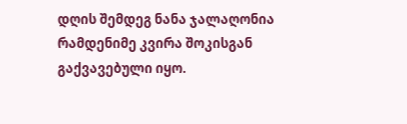დღის შემდეგ ნანა ჯალაღონია რამდენიმე კვირა შოკისგან გაქვავებული იყო.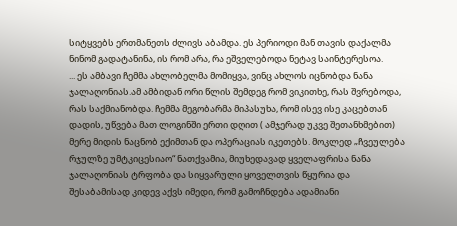სიტყვებს ერთმანეთს ძლივს აბამდა. ეს პერიოდი მან თავის დაქალმა ნინომ გადატანინა, ის რომ არა, რა ეშველებოდა ნეტავ საინტერესოა.
... ეს ამბავი ჩემმა ახლობელმა მომიყვა, ვინც ახლოს იცნობდა ნანა ჯალაღონიას.ამ ამბიდან ორი წლის შემდეგ რომ ვიკითხე, რას შვრებოდა, რას საქმიანობდა. ჩემმა მეგობარმა მიპასუხა, რომ ისევ ისე კაცებთან დადის, უწვება მათ ლოგინში ერთი დღით ( ამჯერად უკვე შეთანხმებით) მერე მიდის ნაცნობ ექიმთან და ოპერაციას იკეთებს. მოკლედ „ჩვეულება რჯულზე უმტკიცესიაო“ ნათქვამია, მიუხედავად ყველაფრისა ნანა ჯალაღონიას ტრფობა და სიყვარული ყოველთვის წყურია და შესაბამისად კიდევ აქვს იმედი, რომ გამოჩნდება ადამიანი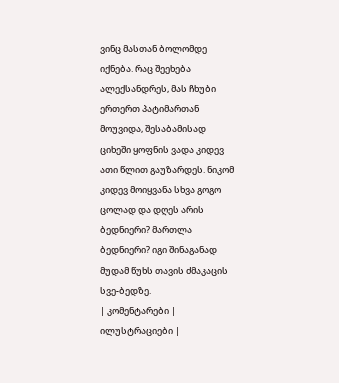ვინც მასთან ბოლომდე იქნება. რაც შეეხება ალექსანდრეს, მას ჩხუბი ერთერთ პატიმართან მოუვიდა, შესაბამისად ციხეში ყოფნის ვადა კიდევ ათი წლით გაუზარდეს. ნიკომ კიდევ მოიყვანა სხვა გოგო ცოლად და დღეს არის ბედნიერი? მართლა ბედნიერი? იგი შინაგანად მუდამ წუხს თავის ძმაკაცის სვე-ბედზე.
| კომენტარები |
ილუსტრაციები |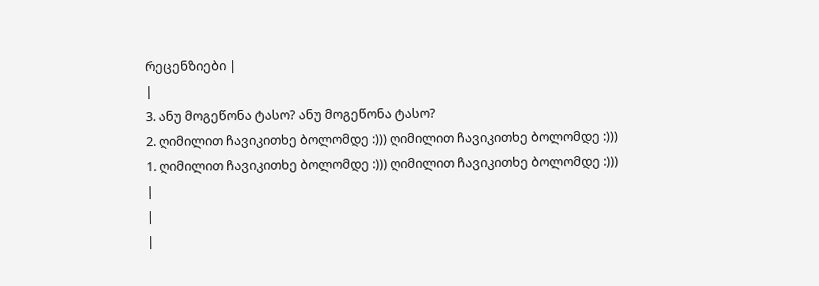რეცენზიები |
|
3. ანუ მოგეწონა ტასო? ანუ მოგეწონა ტასო?
2. ღიმილით ჩავიკითხე ბოლომდე :))) ღიმილით ჩავიკითხე ბოლომდე :)))
1. ღიმილით ჩავიკითხე ბოლომდე :))) ღიმილით ჩავიკითხე ბოლომდე :)))
|
|
|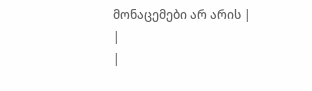მონაცემები არ არის |
|
|